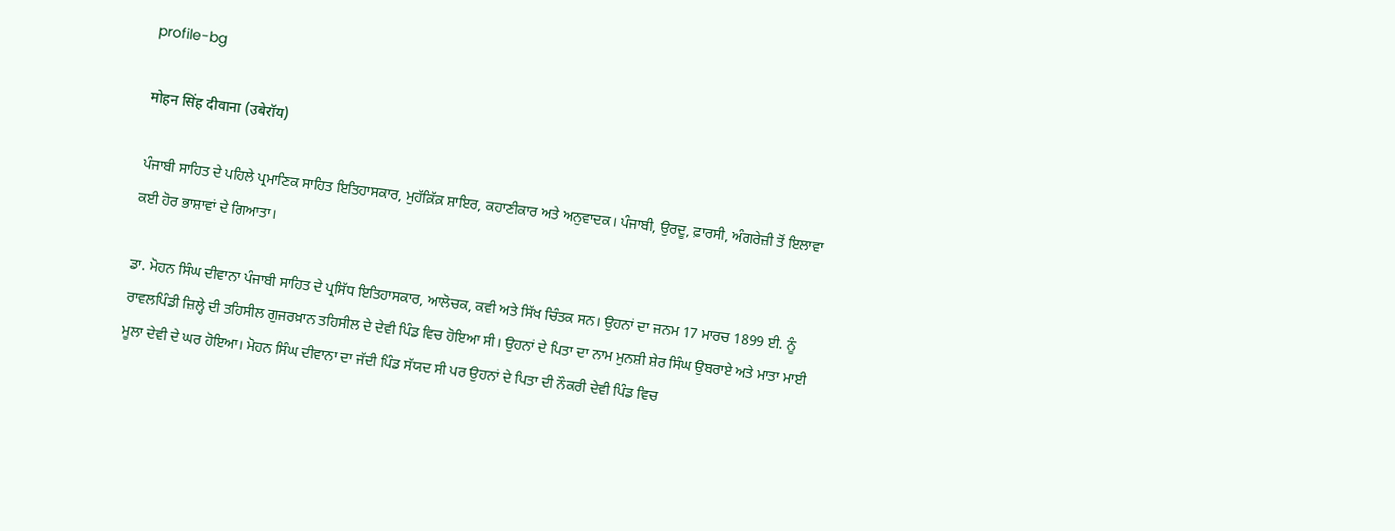profile-bg

मोहन सिंह दीवाना (उबेरॉय)

ਪੰਜਾਬੀ ਸਾਹਿਤ ਦੇ ਪਹਿਲੇ ਪ੍ਰਮਾਣਿਕ ਸਾਹਿਤ ਇਤਿਹਾਸਕਾਰ, ਮੁਹੱਕ਼ਿੱਕ਼ ਸ਼ਾਇਰ, ਕਹਾਣੀਕਾਰ ਅਤੇ ਅਨੁਵਾਦਕ। ਪੰਜਾਬੀ, ਉਰਦੂ, ਫ਼ਾਰਸੀ, ਅੰਗਰੇਜ਼ੀ ਤੋਂ ਇਲਾਵਾ ਕਈ ਹੋਰ ਭਾਸ਼ਾਵਾਂ ਦੇ ਗਿਆਤਾ।

ਡਾ. ਮੋਹਨ ਸਿੰਘ ਦੀਵਾਨਾ ਪੰਜਾਬੀ ਸਾਹਿਤ ਦੇ ਪ੍ਰਸਿੱਧ ਇਤਿਹਾਸਕਾਰ, ਆਲੋਚਕ, ਕਵੀ ਅਤੇ ਸਿੱਖ ਚਿੰਤਕ ਸਨ। ਉਹਨਾਂ ਦਾ ਜਨਮ 17 ਮਾਰਚ 1899 ਈ. ਨੂੰ ਰਾਵਲਪਿੰਡੀ ਜ਼ਿਲ੍ਹੇ ਦੀ ਤਹਿਸੀਲ ਗੁਜਰਖ਼ਾਨ ਤਹਿਸੀਲ ਦੇ ਦੇਵੀ ਪਿੰਡ ਵਿਚ ਹੋਇਆ ਸੀ। ਉਹਨਾਂ ਦੇ ਪਿਤਾ ਦਾ ਨਾਮ ਮੁਨਸ਼ੀ ਸ਼ੇਰ ਸਿੰਘ ਉਬਰਾਏ ਅਤੇ ਮਾਤਾ ਮਾਈ ਮੂਲਾ ਦੇਵੀ ਦੇ ਘਰ ਹੋਇਆ। ਮੋਹਨ ਸਿੰਘ ਦੀਵਾਨਾ ਦਾ ਜੱਦੀ ਪਿੰਡ ਸੱਯਦ ਸੀ ਪਰ ਉਹਨਾਂ ਦੇ ਪਿਤਾ ਦੀ ਨੌਕਰੀ ਦੇਵੀ ਪਿੰਡ ਵਿਚ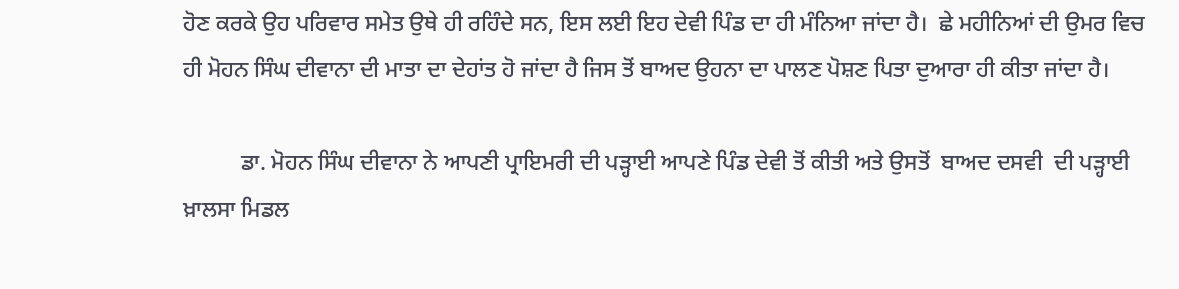ਹੋਣ ਕਰਕੇ ਉਹ ਪਰਿਵਾਰ ਸਮੇਤ ਉਥੇ ਹੀ ਰਹਿੰਦੇ ਸਨ, ਇਸ ਲਈ ਇਹ ਦੇਵੀ ਪਿੰਡ ਦਾ ਹੀ ਮੰਨਿਆ ਜਾਂਦਾ ਹੈ।  ਛੇ ਮਹੀਨਿਆਂ ਦੀ ਉਮਰ ਵਿਚ ਹੀ ਮੋਹਨ ਸਿੰਘ ਦੀਵਾਨਾ ਦੀ ਮਾਤਾ ਦਾ ਦੇਹਾਂਤ ਹੋ ਜਾਂਦਾ ਹੈ ਜਿਸ ਤੋਂ ਬਾਅਦ ਉਹਨਾ ਦਾ ਪਾਲਣ ਪੋਸ਼ਣ ਪਿਤਾ ਦੁਆਰਾ ਹੀ ਕੀਤਾ ਜਾਂਦਾ ਹੈ।

          ਡਾ. ਮੋਹਨ ਸਿੰਘ ਦੀਵਾਨਾ ਨੇ ਆਪਣੀ ਪ੍ਰਾਇਮਰੀ ਦੀ ਪੜ੍ਹਾਈ ਆਪਣੇ ਪਿੰਡ ਦੇਵੀ ਤੋਂ ਕੀਤੀ ਅਤੇ ਉਸਤੋਂ  ਬਾਅਦ ਦਸਵੀ  ਦੀ ਪੜ੍ਹਾਈ ਖ਼ਾਲਸਾ ਮਿਡਲ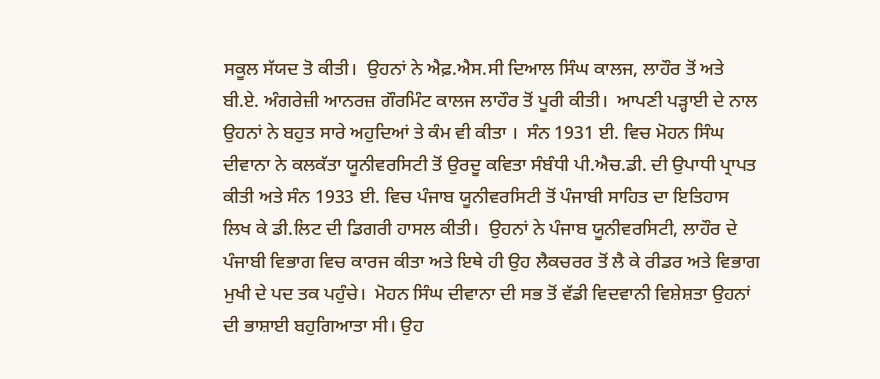ਸਕੂਲ ਸੱਯਦ ਤੋ ਕੀਤੀ।  ਉਹਨਾਂ ਨੇ ਐਫ਼.ਐਸ.ਸੀ ਦਿਆਲ ਸਿੰਘ ਕਾਲਜ, ਲਾਹੌਰ ਤੋਂ ਅਤੇ ਬੀ.ਏ. ਅੰਗਰੇਜ਼ੀ ਆਨਰਜ਼ ਗੌਰਮਿੰਟ ਕਾਲਜ ਲਾਹੌਰ ਤੋਂ ਪੂਰੀ ਕੀਤੀ।  ਆਪਣੀ ਪੜ੍ਹਾਈ ਦੇ ਨਾਲ ਉਹਨਾਂ ਨੇ ਬਹੁਤ ਸਾਰੇ ਅਹੁਦਿਆਂ ਤੇ ਕੰਮ ਵੀ ਕੀਤਾ ।  ਸੰਨ 1931 ਈ. ਵਿਚ ਮੋਹਨ ਸਿੰਘ ਦੀਵਾਨਾ ਨੇ ਕਲਕੱਤਾ ਯੂਨੀਵਰਸਿਟੀ ਤੋਂ ਉਰਦੂ ਕਵਿਤਾ ਸੰਬੰਧੀ ਪੀ.ਐਚ.ਡੀ. ਦੀ ਉਪਾਧੀ ਪ੍ਰਾਪਤ ਕੀਤੀ ਅਤੇ ਸੰਨ 1933 ਈ. ਵਿਚ ਪੰਜਾਬ ਯੂਨੀਵਰਸਿਟੀ ਤੋਂ ਪੰਜਾਬੀ ਸਾਹਿਤ ਦਾ ਇਤਿਹਾਸ ਲਿਖ ਕੇ ਡੀ.ਲਿਟ ਦੀ ਡਿਗਰੀ ਹਾਸਲ ਕੀਤੀ।  ਉਹਨਾਂ ਨੇ ਪੰਜਾਬ ਯੂਨੀਵਰਸਿਟੀ, ਲਾਹੌਰ ਦੇ ਪੰਜਾਬੀ ਵਿਭਾਗ ਵਿਚ ਕਾਰਜ ਕੀਤਾ ਅਤੇ ਇਥੇ ਹੀ ਉਹ ਲੈਕਚਰਰ ਤੋਂ ਲੈ ਕੇ ਰੀਡਰ ਅਤੇ ਵਿਭਾਗ ਮੁਖੀ ਦੇ ਪਦ ਤਕ ਪਹੁੰਚੇ।  ਮੋਹਨ ਸਿੰਘ ਦੀਵਾਨਾ ਦੀ ਸਭ ਤੋਂ ਵੱਡੀ ਵਿਦਵਾਨੀ ਵਿਸ਼ੇਸ਼ਤਾ ਉਹਨਾਂ ਦੀ ਭਾਸ਼ਾਈ ਬਹੁਗਿਆਤਾ ਸੀ। ਉਹ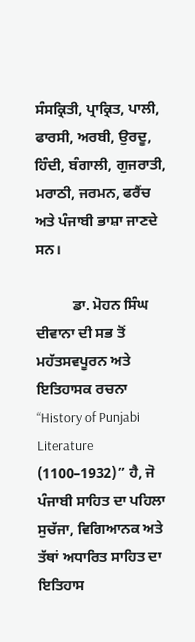ਸੰਸਕ੍ਰਿਤੀ, ਪ੍ਰਾਕ੍ਰਿਤ, ਪਾਲੀ, ਫਾਰਸੀ, ਅਰਬੀ, ਉਰਦੂ, ਹਿੰਦੀ, ਬੰਗਾਲੀ, ਗੁਜਰਾਤੀ, ਮਰਾਠੀ, ਜਰਮਨ, ਫਰੈਂਚ ਅਤੇ ਪੰਜਾਬੀ ਭਾਸ਼ਾ ਜਾਣਦੇ ਸਨ।

          ਡਾ. ਮੋਹਨ ਸਿੰਘ ਦੀਵਾਨਾ ਦੀ ਸਭ ਤੋਂ ਮਹੱਤਸਵਪੂਰਨ ਅਤੇ ਇਤਿਹਾਸਕ ਰਚਨਾ “History of Punjabi Literature (1100–1932)” ਹੈ, ਜੋ ਪੰਜਾਬੀ ਸਾਹਿਤ ਦਾ ਪਹਿਲਾ ਸੁਚੱਜਾ, ਵਿਗਿਆਨਕ ਅਤੇ ਤੱਥਾਂ ਅਧਾਰਿਤ ਸਾਹਿਤ ਦਾ ਇਤਿਹਾਸ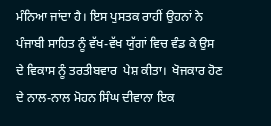ਮੰਨਿਆ ਜਾਂਦਾ ਹੈ। ਇਸ ਪੁਸਤਕ ਰਾਹੀਂ ਉਹਨਾਂ ਨੇ ਪੰਜਾਬੀ ਸਾਹਿਤ ਨੂੰ ਵੱਖ-ਵੱਖ ਯੁੱਗਾਂ ਵਿਚ ਵੰਡ ਕੇ ਉਸ ਦੇ ਵਿਕਾਸ ਨੂੰ ਤਰਤੀਬਵਾਰ  ਪੇਸ਼ ਕੀਤਾ।  ਖੋਜਕਾਰ ਹੋਣ ਦੇ ਨਾਲ-ਨਾਲ ਮੋਹਨ ਸਿੰਘ ਦੀਵਾਨਾ ਇਕ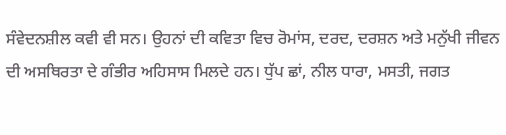ਸੰਵੇਦਨਸ਼ੀਲ ਕਵੀ ਵੀ ਸਨ। ਉਹਨਾਂ ਦੀ ਕਵਿਤਾ ਵਿਚ ਰੋਮਾਂਸ, ਦਰਦ, ਦਰਸ਼ਨ ਅਤੇ ਮਨੁੱਖੀ ਜੀਵਨ ਦੀ ਅਸਥਿਰਤਾ ਦੇ ਗੰਭੀਰ ਅਹਿਸਾਸ ਮਿਲਦੇ ਹਨ। ਧੁੱਪ ਛਾਂ, ਨੀਲ ਧਾਰਾ, ਮਸਤੀ, ਜਗਤ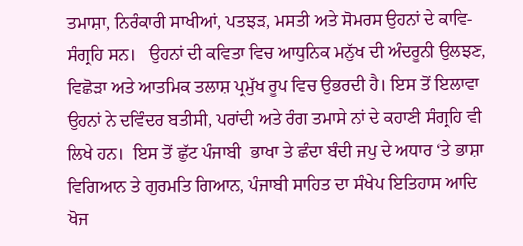ਤਮਾਸ਼ਾ, ਨਿਰੰਕਾਰੀ ਸਾਖੀਆਂ, ਪਤਝੜ, ਮਸਤੀ ਅਤੇ ਸੋਮਰਸ ਉਹਨਾਂ ਦੇ ਕਾਵਿ-ਸੰਗ੍ਰਹਿ ਸਨ।   ਉਹਨਾਂ ਦੀ ਕਵਿਤਾ ਵਿਚ ਆਧੁਨਿਕ ਮਨੁੱਖ ਦੀ ਅੰਦਰੂਨੀ ਉਲਝਣ, ਵਿਛੋੜਾ ਅਤੇ ਆਤਮਿਕ ਤਲਾਸ਼ ਪ੍ਰਮੁੱਖ ਰੂਪ ਵਿਚ ਉਭਰਦੀ ਹੈ। ਇਸ ਤੋਂ ਇਲਾਵਾ ਉਹਨਾਂ ਨੇ ਦਵਿੰਦਰ ਬਤੀਸੀ, ਪਰਾਂਦੀ ਅਤੇ ਰੰਗ ਤਮਾਸੇ ਨਾਂ ਦੇ ਕਹਾਣੀ ਸੰਗ੍ਰਹਿ ਵੀ ਲਿਖੇ ਹਨ।  ਇਸ ਤੋਂ ਛੁੱਟ ਪੰਜਾਬੀ  ਭਾਖਾ ਤੇ ਛੰਦਾ ਬੰਦੀ ਜਪੁ ਦੇ ਅਧਾਰ ‘ਤੇ ਭਾਸ਼ਾ ਵਿਗਿਆਨ ਤੇ ਗੁਰਮਤਿ ਗਿਆਨ, ਪੰਜਾਬੀ ਸਾਹਿਤ ਦਾ ਸੰਖੇਪ ਇਤਿਹਾਸ ਆਦਿ ਖੋਜ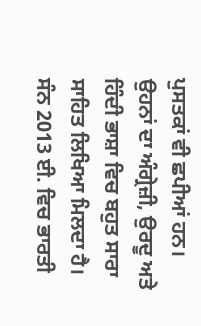ਪੁਸਤਕਾਂ ਵੀ ਛਪੀਆਂ ਹਨ। ਉਹਨਾਂ ਦਾ ਅੰਗ੍ਰੇਜ਼ੀ, ਉਰਦੂ ਅਤੇ ਹਿੰਦੀ ਭਾਸ਼ਾ ਵਿਚ ਬਹੁਤ ਸਾਰਾ ਸਾਹਿਤ ਲਿਖਿਆ ਮਿਲਦਾ ਹੈ।  ਸੰਨ 2013 ਈ. ਵਿਚ ਭਾਰਤੀ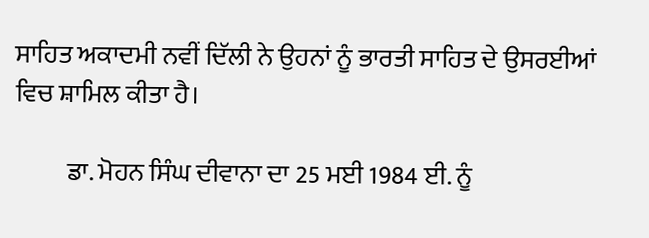ਸਾਹਿਤ ਅਕਾਦਮੀ ਨਵੀਂ ਦਿੱਲੀ ਨੇ ਉਹਨਾਂ ਨੂੰ ਭਾਰਤੀ ਸਾਹਿਤ ਦੇ ਉਸਰਈਆਂ ਵਿਚ ਸ਼ਾਮਿਲ ਕੀਤਾ ਹੈ।

          ਡਾ. ਮੋਹਨ ਸਿੰਘ ਦੀਵਾਨਾ ਦਾ 25 ਮਈ 1984 ਈ. ਨੂੰ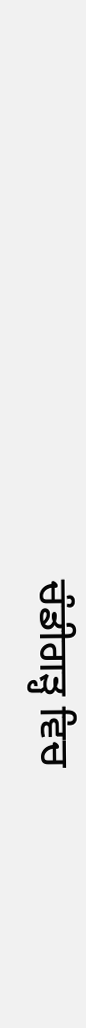ਚੰਡੀਗੜ੍ਹ ਵਿਚ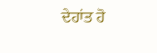ਦੇਹਾਂਤ ਹੋ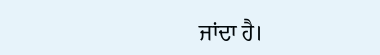ਜਾਂਦਾ ਹੈ।